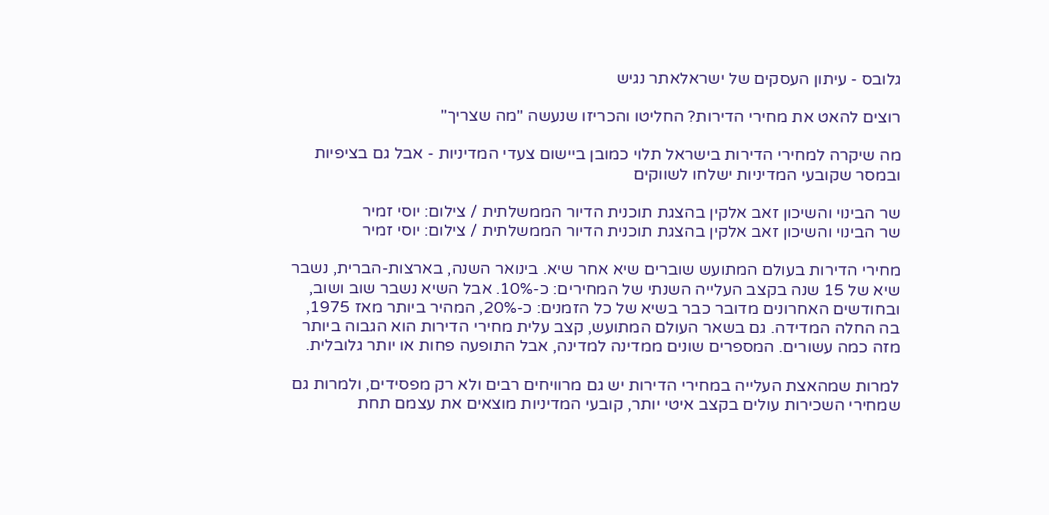גלובס - עיתון העסקים של ישראלאתר נגיש

רוצים להאט את מחירי הדירות? החליטו והכריזו שנעשה "מה שצריך"

מה שיקרה למחירי הדירות בישראל תלוי כמובן ביישום צעדי המדיניות - אבל גם בציפיות ובמסר שקובעי המדיניות ישלחו לשווקים

שר הבינוי והשיכון זאב אלקין בהצגת תוכנית הדיור הממשלתית / צילום: יוסי זמיר
שר הבינוי והשיכון זאב אלקין בהצגת תוכנית הדיור הממשלתית / צילום: יוסי זמיר

מחירי הדירות בעולם המתועש שוברים שיא אחר שיא. בינואר השנה, בארצות-הברית, נשבר שיא של 15 שנה בקצב העלייה השנתי של המחירים: כ-10%. אבל השיא נשבר שוב ושוב, ובחודשים האחרונים מדובר כבר בשיא של כל הזמנים: כ-20%, המהיר ביותר מאז 1975, בה החלה המדידה. גם בשאר העולם המתועש, קצב עלית מחירי הדירות הוא הגבוה ביותר מזה כמה עשורים. המספרים שונים ממדינה למדינה, אבל התופעה פחות או יותר גלובלית.

למרות שמהאצת העלייה במחירי הדירות יש גם מרוויחים רבים ולא רק מפסידים, ולמרות גם שמחירי השכירות עולים בקצב איטי יותר, קובעי המדיניות מוצאים את עצמם תחת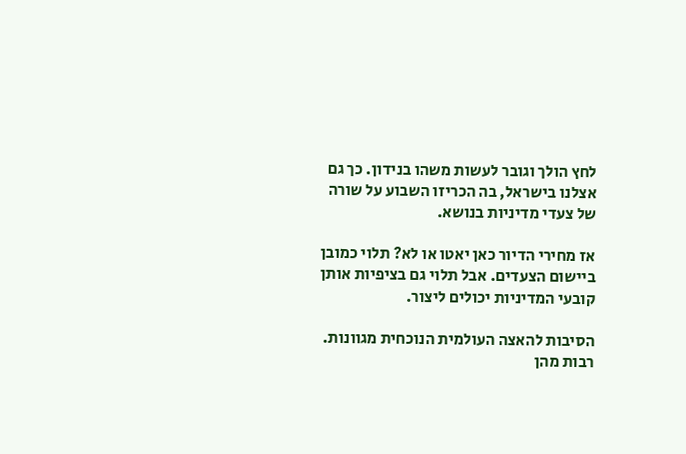לחץ הולך וגובר לעשות משהו בנידון. כך גם אצלנו בישראל, בה הכריזו השבוע על שורה של צעדי מדיניות בנושא.

אז מחירי הדיור כאן יאטו או לא? תלוי כמובן ביישום הצעדים. אבל תלוי גם בציפיות אותן קובעי המדיניות יכולים ליצור.

הסיבות להאצה העולמית הנוכחית מגוונות. רבות מהן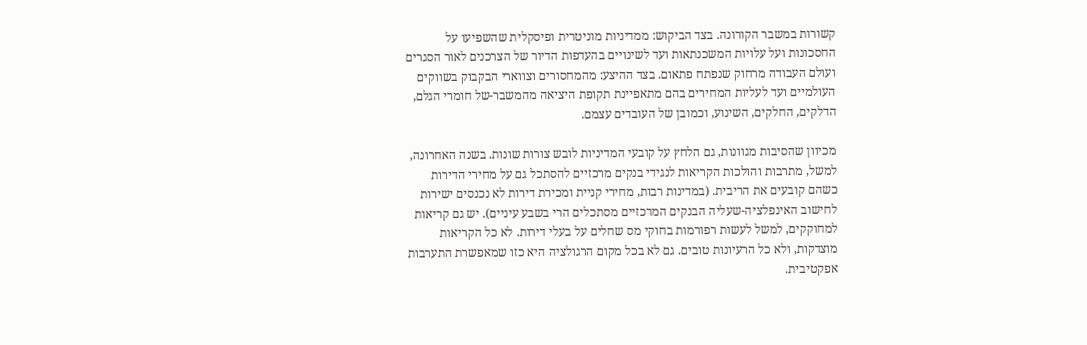קשורות במשבר הקורונה. בצד הביקוש: ממדיניות מוניטרית ופיסקלית שהשפיעו על החסכונות ועל עלויות המשכנתאות ועד לשינויים בהעדפות הדיור של הצרכנים לאור הסגרים ועולם העבודה מרחוק שנפתח פתאום. בצד ההיצע: מהמחסורים וצווארי הבקבוק בשווקים העולמיים ועד לעליות המחירים בהם מתאפיינת תקופת היציאה מהמשבר-של חומרי הגלם, הדלקים, החלקים, השינוע, וכמובן של העובדים עצמם.

מכיוון שהסיבות מגוונות, גם הלחץ על קובעי המדיניות לובש צורות שונות. בשנה האחרונה, למשל, מתרבות והולכות הקריאות לנגידי בנקים מרכזיים להסתכל גם על מחירי הדירות כשהם קובעים את הריבית. (במדינות רבות, מחירי קניית ומכירת דירות לא נכנסים ישירות לחישוב האינפלציה-שעליה הבנקים המרכזיים מסתכלים הרי בשבע עיניים). יש גם קריאות למחוקקים, למשל לעשות רפורמות בחוקי מס שחלים על בעלי דירות. לא כל הקריאות מוצדקות, ולא כל הרעיונות טובים. גם לא בכל מקום הרגולציה היא כזו שמאפשרת התערבות אפקטיבית.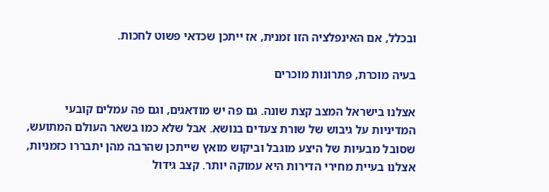ובכלל, אם האינפלציה הזו זמנית, אז ייתכן שכדאי פשוט לחכות.

בעיה מוכרת, פתרונות מוכרים

אצלנו בישראל המצב קצת שונה. גם פה יש מודאגים, וגם פה עמלים קובעי המדיניות על גיבוש של שורת צעדים בנושא. אבל שלא כמו בשאר העולם המתועש, שסובל מבעיות של היצע מוגבל וביקוש מואץ שייתכן שהרבה מהן יתבררו כזמניות, אצלנו בעיית מחירי הדירות היא עמוקה יותר. קצב גידול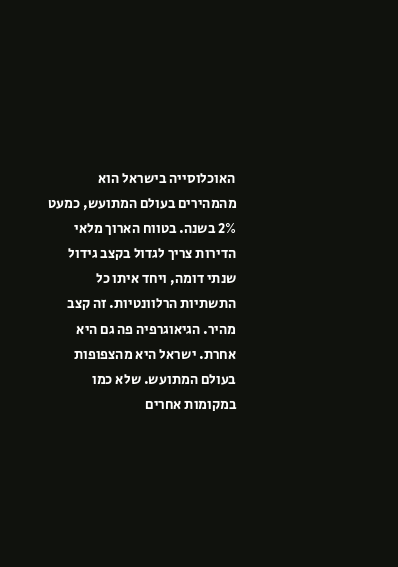האוכלוסייה בישראל הוא מהמהירים בעולם המתועש, כמעט 2% בשנה. בטווח הארוך מלאי הדירות צריך לגדול בקצב גידול שנתי דומה, ויחד איתו כל התשתיות הרלוונטיות. זה קצב מהיר. הגיאוגרפיה פה גם היא אחרת. ישראל היא מהצפופות בעולם המתועש. שלא כמו במקומות אחרים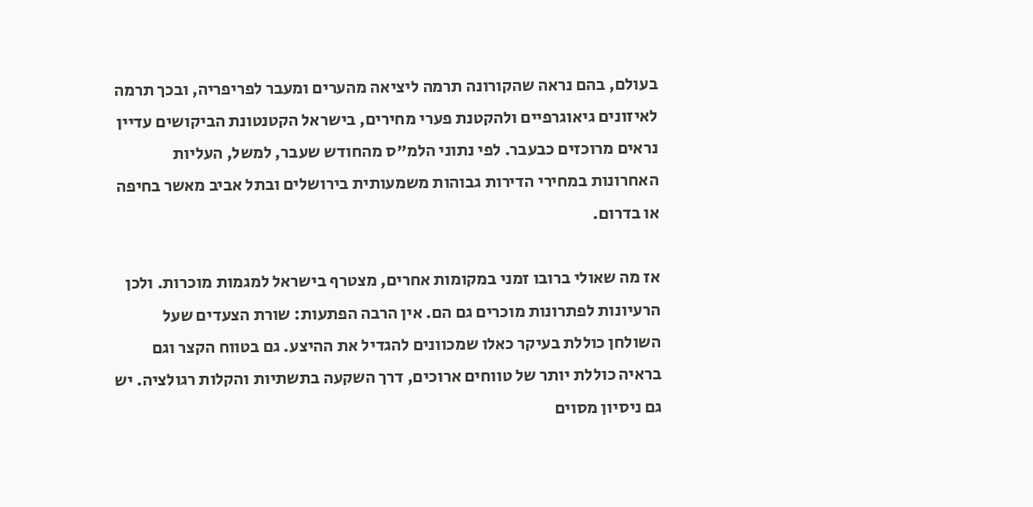בעולם, בהם נראה שהקורונה תרמה ליציאה מהערים ומעבר לפריפריה, ובכך תרמה לאיזונים גיאוגרפיים ולהקטנת פערי מחירים, בישראל הקטנטונת הביקושים עדיין נראים מרוכזים כבעבר. לפי נתוני הלמ"ס מהחודש שעבר, למשל, העליות האחרונות במחירי הדירות גבוהות משמעותית בירושלים ובתל אביב מאשר בחיפה או בדרום.

אז מה שאולי ברובו זמני במקומות אחרים, מצטרף בישראל למגמות מוכרות. ולכן הרעיונות לפתרונות מוכרים גם הם. אין הרבה הפתעות: שורת הצעדים שעל השולחן כוללת בעיקר כאלו שמכוונים להגדיל את ההיצע. גם בטווח הקצר וגם בראיה כוללת יותר של טווחים ארוכים, דרך השקעה בתשתיות והקלות רגולציה. יש גם ניסיון מסוים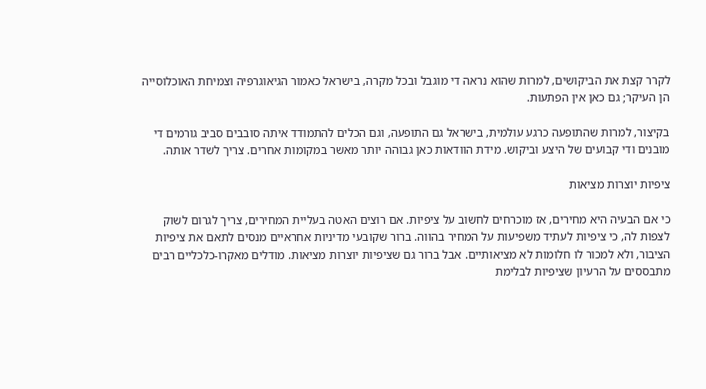לקרר קצת את הביקושים, למרות שהוא נראה די מוגבל ובכל מקרה, בישראל כאמור הגיאוגרפיה וצמיחת האוכלוסייה הן העיקר; גם כאן אין הפתעות.

בקיצור, למרות שהתופעה כרגע עולמית, בישראל גם התופעה, וגם הכלים להתמודד איתה סובבים סביב גורמים די מובנים ודי קבועים של היצע וביקוש. מידת הוודאות כאן גבוהה יותר מאשר במקומות אחרים. צריך לשדר אותה.

ציפיות יוצרות מציאות

כי אם הבעיה היא מחירים, אז מוכרחים לחשוב על ציפיות. אם רוצים האטה בעליית המחירים, צריך לגרום לשוק לצפות לה, כי ציפיות לעתיד משפיעות על המחיר בהווה. ברור שקובעי מדיניות אחראיים מנסים לתאם את ציפיות הציבור, ולא למכור לו חלומות לא מציאותיים. אבל ברור גם שציפיות יוצרות מציאות. מודלים מאקרו-כלכליים רבים מתבססים על הרעיון שציפיות לבלימת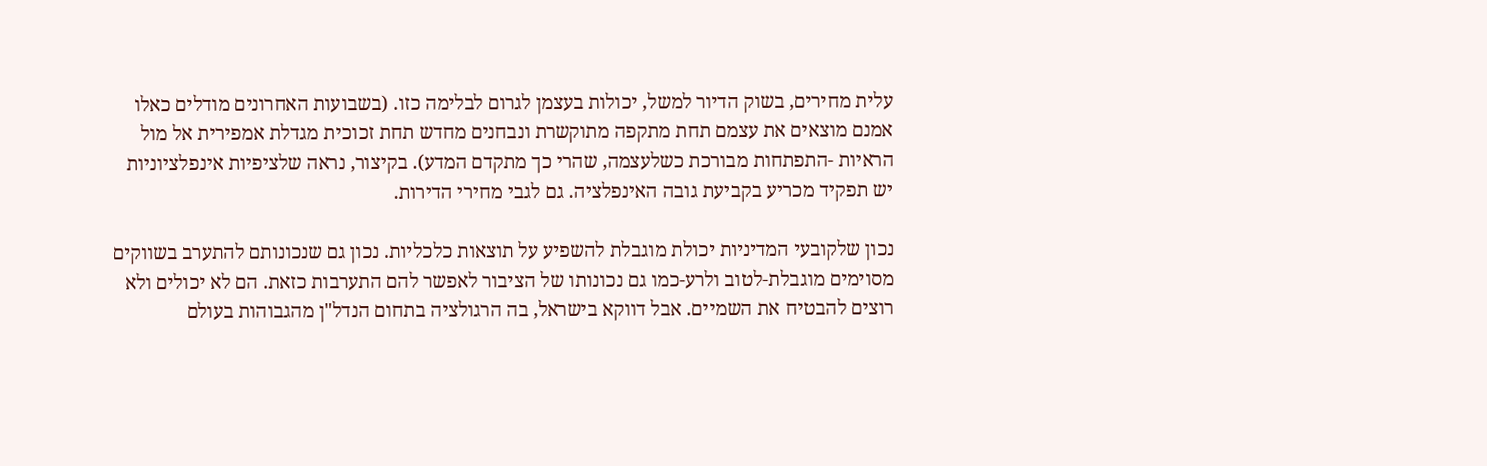עלית מחירים, בשוק הדיור למשל, יכולות בעצמן לגרום לבלימה כזו. (בשבועות האחרונים מודלים כאלו אמנם מוצאים את עצמם תחת מתקפה מתוקשרת ונבחנים מחדש תחת זכוכית מגדלת אמפירית אל מול הראיות -התפתחות מבורכת כשלעצמה, שהרי כך מתקדם המדע). בקיצור, נראה שלציפיות אינפלציוניות יש תפקיד מכריע בקביעת גובה האינפלציה. גם לגבי מחירי הדירות.

נכון שלקובעי המדיניות יכולת מוגבלת להשפיע על תוצאות כלכליות. נכון גם שנכונותם להתערב בשווקים מסוימים מוגבלת-לטוב ולרע-כמו גם נכונותו של הציבור לאפשר להם התערבות כזאת. הם לא יכולים ולא רוצים להבטיח את השמיים. אבל דווקא בישראל, בה הרגולציה בתחום הנדל"ן מהגבוהות בעולם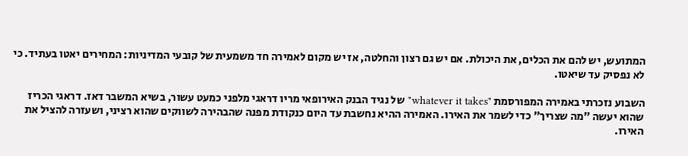המתועש, יש להם את הכלים, את היכולת. אם יש גם רצון והחלטה, אז יש מקום לאמירה חד משמעית של קובעי המדיניות: המחירים יאטו בעתיד. כי לא נפסיק עד שיאטו.

השבוע נזכרתי באמירה המפורסמת "whatever it takes" של נגיד הבנק האירופאי מריו דראגי מלפני כמעט עשור, בשיא המשבר דאז. דראגי הכריז שהוא יעשה "מה שצריך" כדי לשמר את האירו. האמירה ההיא נחשבת עד היום כנקודת מפנה שהבהירה לשווקים שהוא רציני, ושעזרה להציל את האירו.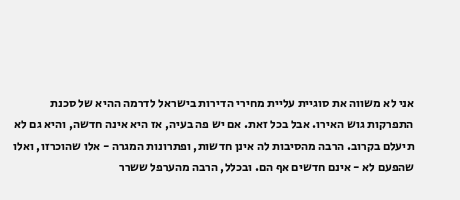אני לא משווה את סוגיית עליית מחירי הדירות בישראל לדרמה ההיא של סכנת התפרקות גוש האירו. אבל בכל זאת. אם יש פה בעיה, אז היא אינה חדשה, והיא גם לא תיעלם בקרוב. הרבה מהסיבות לה אינן חדשות, ופתרונות המגרה - אלו שהוכרזו, ואלו שהפעם לא - אינם חדשים אף הם. ובכלל, הרבה מהערפל ששרר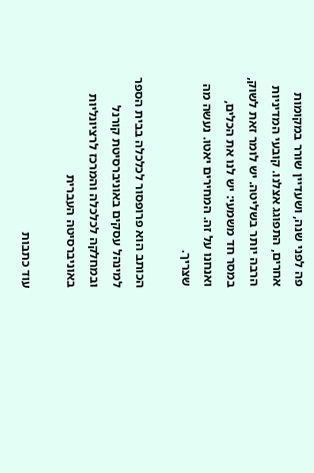פה לפני שנה, ושעדיין שורר במקומות אחרים, התפוגג אצלנו. קובעי המדיניות הרבה יותר בשליטה. יש לומר זאת לשוק, במסר חד משמעי: יש לנו את הכלים, ואנחנו על זה. המחירים יאטו. נעשה מה שצריך.

הכותב הוא פרופסור לכלכלה בבית הספר למינהל עסקים באוניברסיטת קורנל ובמחלקה לכלכלה והמרכז לרציונליות באוניברסיטה העברית

עוד כתבות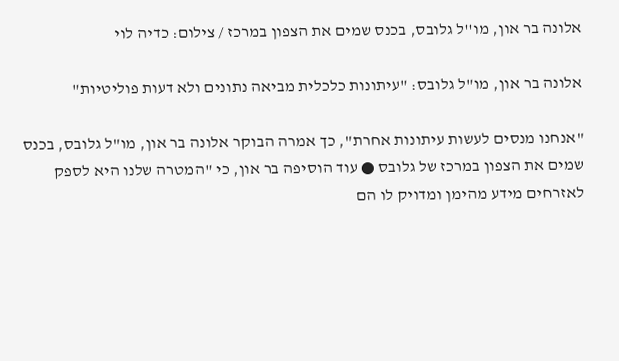אלונה בר און, מו''ל גלובס, בכנס שמים את הצפון במרכז / צילום: כדיה לוי

אלונה בר און, מו"ל גלובס: "עיתונות כלכלית מביאה נתונים ולא דעות פוליטיות"

"אנחנו מנסים לעשות עיתונות אחרת", כך אמרה הבוקר אלונה בר און, מו"ל גלובס, בכנס שמים את הצפון במרכז של גלובס ● עוד הוסיפה בר און, כי "המטרה שלנו היא לספק לאזרחים מידע מהימן ומדויק לו הם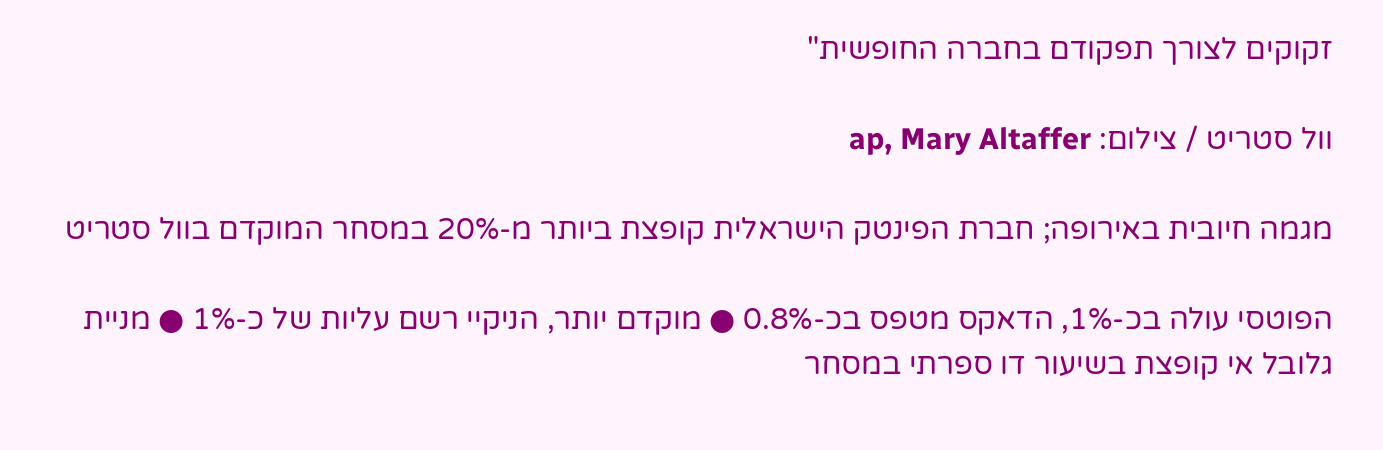זקוקים לצורך תפקודם בחברה החופשית"

וול סטריט / צילום: ap, Mary Altaffer

מגמה חיובית באירופה; חברת הפינטק הישראלית קופצת ביותר מ-20% במסחר המוקדם בוול סטריט

הפוטסי עולה בכ-1%, הדאקס מטפס בכ-0.8% ● מוקדם יותר, הניקיי רשם עליות של כ-1% ● מניית גלובל אי קופצת בשיעור דו ספרתי במסחר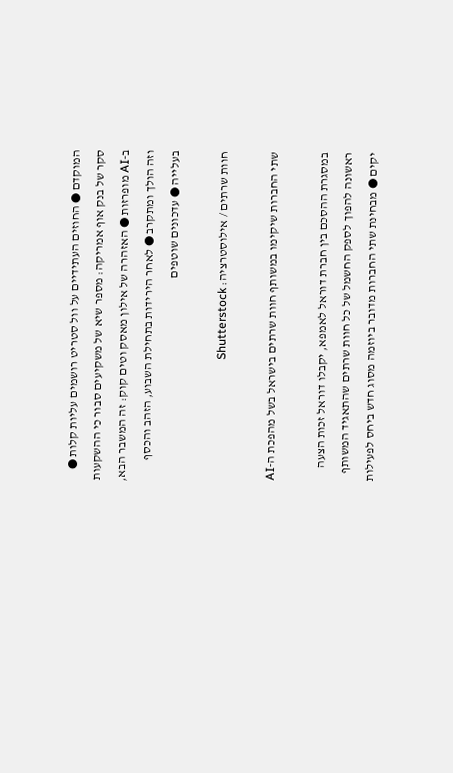המוקדם ● החוזים העתידיים על וול סטריט רושמים עליות קלות ● סקר של בנק אוף אמריקה: מספר שיא של משקיעים סבור כי ההשקעות ב-AI מופרזות ● האזהרה של אילון מאסק וטים קוק: זה המשבר הבא, וזה הולך ומתקרב ● לאחר הירידות בתחילת השבוע, הזהב והכסף בעלייה ● עדכונים שוטפים

חוות שרתים / אילוסטרציה: Shutterstock

שתי החברות שיקימו במשותף חוות שרתים בישראל בשל מהפכת ה-AI

במסגרת ההסכם בין חברת דוראל לאמפא, יקבלו דוראל זכות הצעה ראשונה להפוך לספק החשמל של כל חוות שרתים שהתאגיד המשותף יקים ● מבחינת שתי החברות מדובר ביוזמה מסוג חדש ביחס לפעילות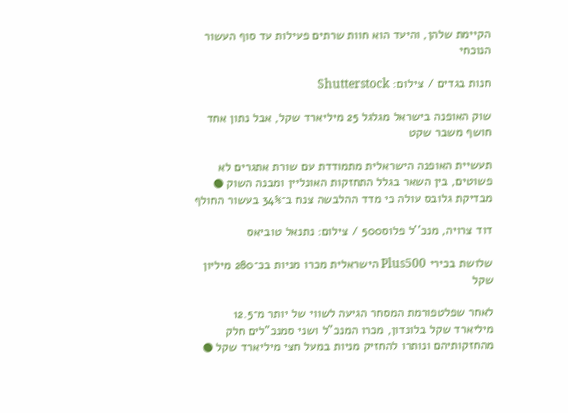הקיימת שלהן, והיעד הוא חוות שרתים פעילות עד סוף העשור הנוכחי

חנות בגדים / צילום: Shutterstock

שוק האופנה בישראל מגלגל 25 מיליארד שקל, אבל נתון אחד חושף משבר שקט

תעשיית האופנה הישראלית מתמודדת עם שורת אתגרים לא פשוטים, בין השאר בגלל התחזקות האונליין ומבנה השוק ● מבדיקת גלובס עולה כי מדד ההלבשה צנח ב־34% בעשור החולף

דוד צרויה, מנכ''ל פלוס500 / צילום: נתנאל טוביאס

שלושת בכירי Plus500 הישראלית מכרו מניות בכ־280 מיליון שקל

לאחר שפלטפורמת המסחר הגיעה לשווי של יותר מ־12.5 מיליארד שקל בלונדון, מכרו המנכ"ל ושני סמנכ"לים חלק מהחזקותיהם ונותרו להחזיק מניות במעל חצי מיליארד שקל ●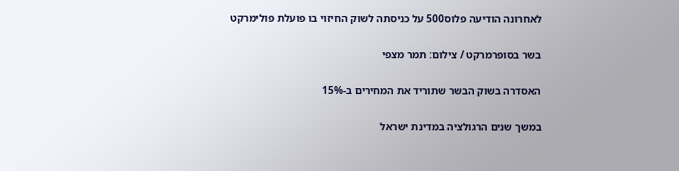לאחרונה הודיעה פלוס500 על כניסתה לשוק החיזוי בו פועלת פולימרקט

בשר בסופרמרקט / צילום: תמר מצפי

האסדרה בשוק הבשר שתוריד את המחירים ב-15%

במשך שנים הרגולציה במדינת ישראל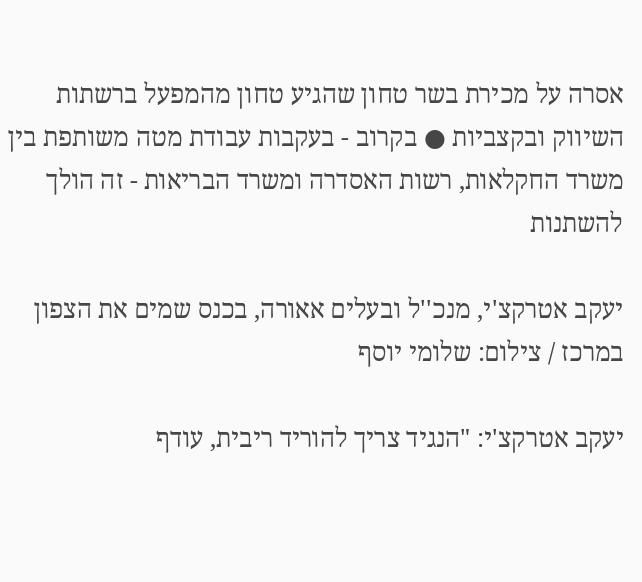אסרה על מכירת בשר טחון שהגיע טחון מהמפעל ברשתות השיווק ובקצביות ● בקרוב - בעקבות עבודת מטה משותפת בין משרד החקלאות, רשות האסדרה ומשרד הבריאות - זה הולך להשתנות

יעקב אטרקצ'י, מנכ''ל ובעלים אאורה, בכנס שמים את הצפון במרכז / צילום: שלומי יוסף

יעקב אטרקצ'י: "הנגיד צריך להוריד ריבית, עודף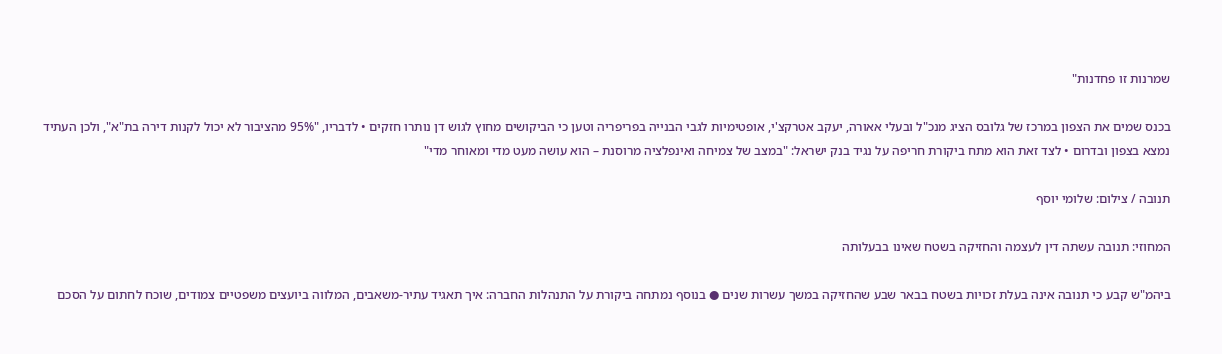שמרנות זו פחדנות"

בכנס שמים את הצפון במרכז של גלובס הציג מנכ"ל ובעלי אאורה, יעקב אטרקצ'י, אופטימיות לגבי הבנייה בפריפריה וטען כי הביקושים מחוץ לגוש דן נותרו חזקים • לדבריו, "95% מהציבור לא יכול לקנות דירה בת"א", ולכן העתיד נמצא בצפון ובדרום • לצד זאת הוא מתח ביקורת חריפה על נגיד בנק ישראל: "במצב של צמיחה ואינפלציה מרוסנת – הוא עושה מעט מדי ומאוחר מדי"

תנובה / צילום: שלומי יוסף

המחוזי: תנובה עשתה דין לעצמה והחזיקה בשטח שאינו בבעלותה

ביהמ"ש קבע כי תנובה אינה בעלת זכויות בשטח בבאר שבע שהחזיקה במשך עשרות שנים ● בנוסף נמתחה ביקורת על התנהלות החברה: איך תאגיד עתיר-משאבים, המלווה ביועצים משפטיים צמודים, שוכח לחתום על הסכם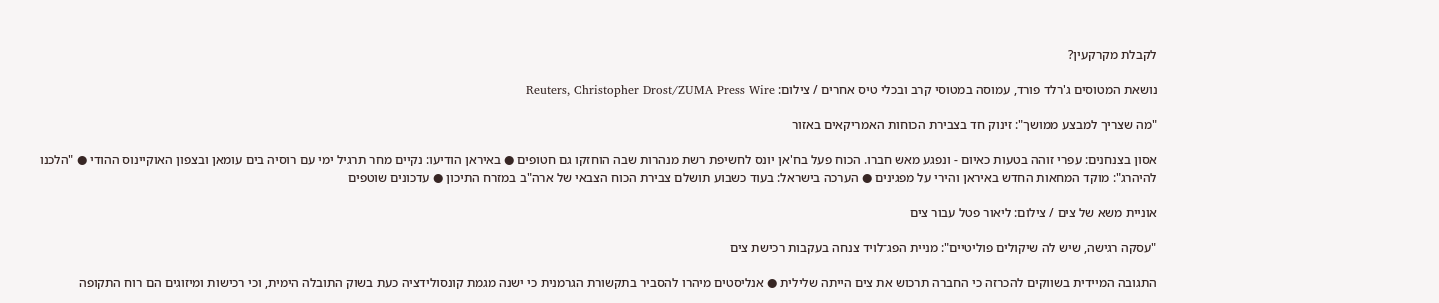לקבלת מקרקעין?

נושאת המטוסים ג'רלד פורד, עמוסה במטוסי קרב ובכלי טיס אחרים / צילום: Reuters, Christopher Drost/ZUMA Press Wire

"מה שצריך למבצע ממושך": זינוק חד בצבירת הכוחות האמריקאים באזור

אסון בצנחנים: עפרי זוהה בטעות כאיום - ונפגע מאש חברו. הכוח פעל בח'אן יונס לחשיפת רשת מנהרות שבה הוחזקו גם חטופים ● באיראן הודיעו: נקיים מחר תרגיל ימי עם רוסיה בים עומאן ובצפון האוקיינוס ההודי ● "הלכנו להיהרג": מוקד המחאות החדש באיראן והירי על מפגינים ● הערכה בישראל: בעוד כשבוע תושלם צבירת הכוח הצבאי של ארה"ב במזרח התיכון ● עדכונים שוטפים

אוניית משא של צים / צילום: ליאור פטל עבור צים

"עסקה רגישה, שיש לה שיקולים פוליטיים": מניית הפג־לויד צנחה בעקבות רכישת צים

התגובה המיידית בשווקים להכרזה כי החברה תרכוש את צים הייתה שלילית ● אנליסטים מיהרו להסביר בתקשורת הגרמנית כי ישנה מגמת קונסולידציה כעת בשוק התובלה הימית, וכי רכישות ומיזוגים הם רוח התקופה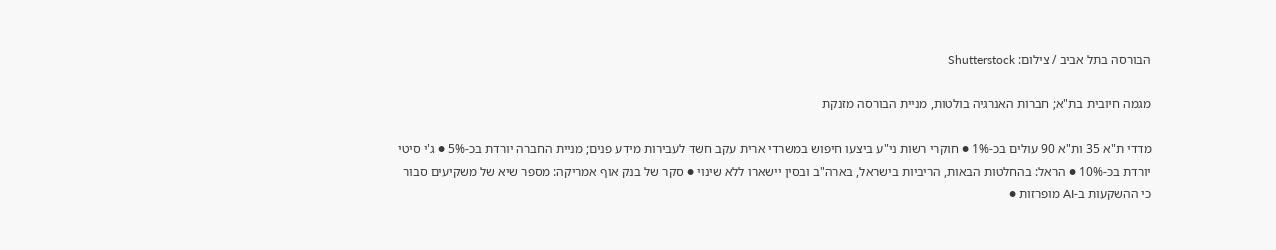הבורסה בתל אביב / צילום: Shutterstock

מגמה חיובית בת"א; חברות האנרגיה בולטות, מניית הבורסה מזנקת

מדדי ת"א 35 ות"א 90 עולים בכ-1% ● חוקרי רשות ני"ע ביצעו חיפוש במשרדי ארית עקב חשד לעבירות מידע פנים; מניית החברה יורדת בכ-5% ● ג'י סיטי יורדת בכ-10% ● הראל: בהחלטות הבאות, הריביות בישראל, בארה"ב ובסין יישארו ללא שינוי ● סקר של בנק אוף אמריקה: מספר שיא של משקיעים סבור כי ההשקעות ב-AI מופרזות ●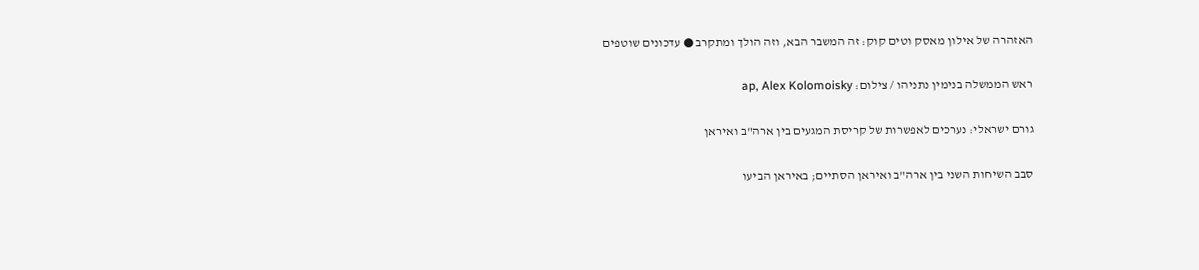האזהרה של אילון מאסק וטים קוק: זה המשבר הבא, וזה הולך ומתקרב ● עדכונים שוטפים

ראש הממשלה בנימין נתניהו / צילום: ap, Alex Kolomoisky

גורם ישראלי: נערכים לאפשרות של קריסת המגעים בין ארה"ב ואיראן

סבב השיחות השני בין ארה"ב ואיראן הסתיים; באיראן הביעו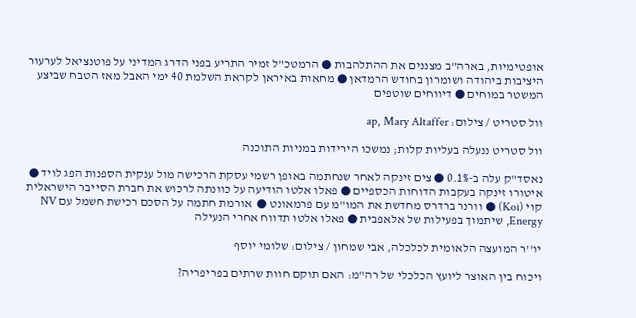אופטימיות, בארה"ב מצננים את ההתלהבות ● הרמטכ"ל זמיר התריע בפני הדרג המדיני על פוטנציאל לערעור היציבות ביהודה ושומרון בחודש הרמדאן ● מחאות באיראן לקראת השלמת 40 ימי האבל מאז הטבח שביצע המשטר במוחים ● דיווחים שוטפים

וול סטריט / צילום: ap, Mary Altaffer

וול סטריט ננעלה בעליות קלות; נמשכו הירידות במניות התוכנה

נאסד"ק עלה ב-0.1% ● צים זינקה לאחר שנחתמה באופן רשמי עסקת הרכישה מול ענקית הספנות הפג לויד ● איטורו זינקה בעקבות הדוחות הכספיים ● פאלו אלטו הודיעה על כוונתה לרכוש את חברת הסייבר הישראלית קוי (Koi) ● וורנר ברדרס מחדשת את המו"מ עם פרמאונט ●  אורמת חתמה על הסכם רכישת חשמל עם NV Energy, שיתמוך בפעילות של אלאפבית ● פאלו אלטו תדווח אחרי הנעילה

יו''ר המועצה הלאומית לכלכלה, אבי שמחון / צילום: שלומי יוסף

ויכוח בין האוצר ליועץ הכלכלי של רה"מ: האם תוקם חוות שרתים בפריפריה?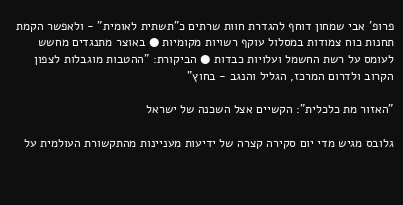פרופ' אבי שמחון דוחף להגדרת חוות שרתים כ"תשתית לאומית" - ולאפשר הקמת תחנות כוח צמודות במסלול עוקף רשויות מקומיות ● באוצר מתנגדים מחשש לעומס על רשת החשמל ועלויות כבדות ● הביקורת: "ההטבות מוגבלות לצפון הקרוב ולדרום המרכז, הגליל והנגב - בחוץ"

"האזור מת כלכלית": הקשיים אצל השכנה של ישראל

גלובס מגיש מדי יום סקירה קצרה של ידיעות מעניינות מהתקשורת העולמית על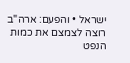ישראל • והפעם: ארה"ב רוצה לצמצם את כמות הנפט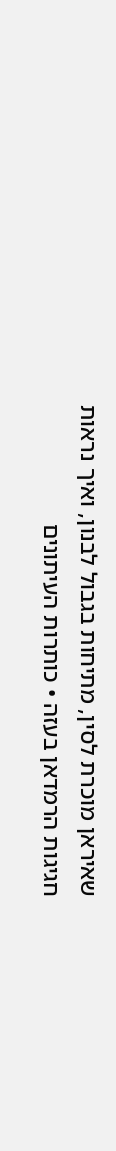שאיראן מוכרת לסין, מתיחות בגבול לבנון, ואיך נראות חגיגות הרמדאן בעזה • כותרות העיתונים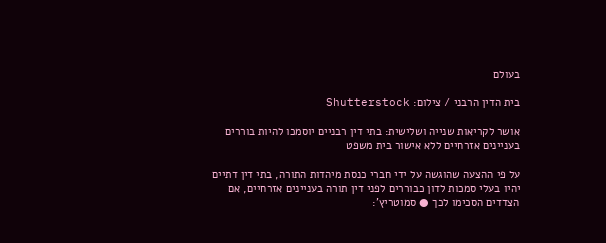בעולם

בית הדין הרבני / צילום: Shutterstock

אושר לקריאות שנייה ושלישית: בתי דין רבניים יוסמכו להיות בוררים בעניינים אזרחיים ללא אישור בית משפט

על פי ההצעה שהוגשה על ידי חברי כנסת מיהדות התורה, בתי דין דתיים יהיו בעלי סמכות לדון כבוררים לפני דין תורה בעניינים אזרחיים, אם הצדדים הסכימו לכך ● סמוטריץ':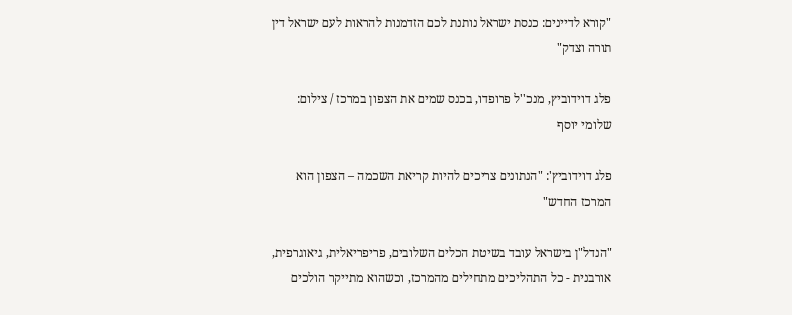"קורא לדיינים: כנסת ישראל נותנת לכם הזדמנות להראות לעם ישראל דין תורה וצדק"

פלג דוידוביץ, מנכ''ל פרופדו, בכנס שמים את הצפון במרכז / צילום: שלומי יוסף

פלג דוידוביץ': "הנתונים צריכים להיות קריאת השכמה – הצפון הוא המרכז החדש"

"הנדל"ן בישראל עובד בשיטת הכלים השלובים, פריפריאלית, גיאוגרפית, אורבנית - כל התהליכים מתחילים מהמרכז, וכשהוא מתייקר הולכים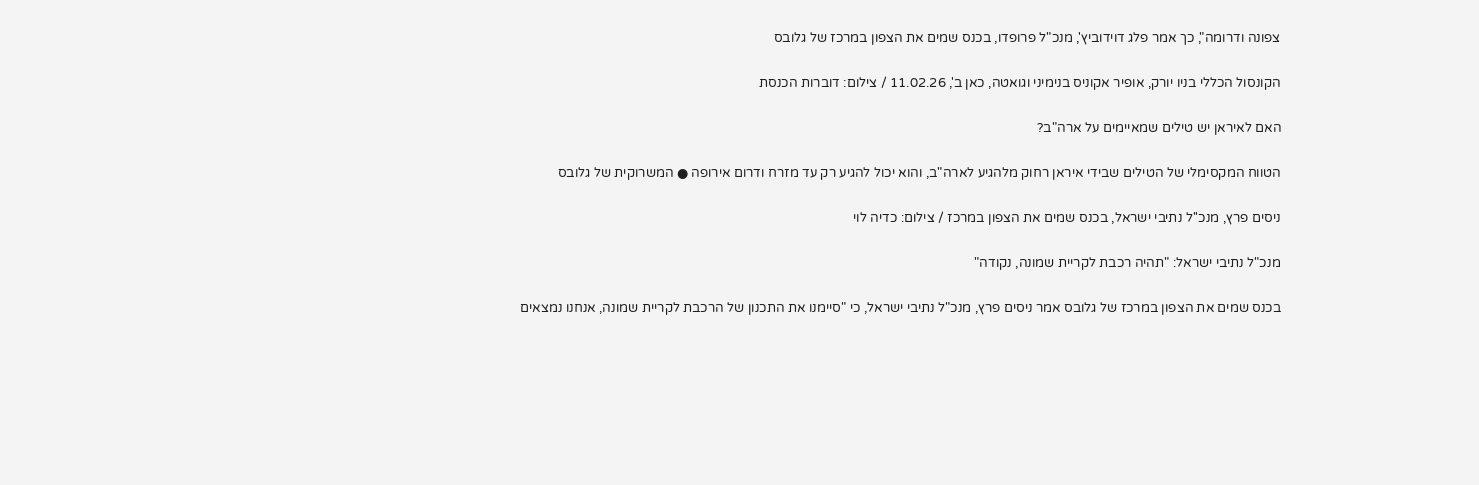צפונה ודרומה", כך אמר פלג דוידוביץ', מנכ"ל פרופדו, בכנס שמים את הצפון במרכז של גלובס

הקונסול הכללי בניו יורק, אופיר אקוניס בנימיני וגואטה, כאן ב', 11.02.26 / צילום: דוברות הכנסת

האם לאיראן יש טילים שמאיימים על ארה"ב?

הטווח המקסימלי של הטילים שבידי איראן רחוק מלהגיע לארה"ב, והוא יכול להגיע רק עד מזרח ודרום אירופה ● המשרוקית של גלובס

ניסים פרץ, מנכ''ל נתיבי ישראל, בכנס שמים את הצפון במרכז / צילום: כדיה לוי

מנכ"ל נתיבי ישראל: "תהיה רכבת לקריית שמונה, נקודה"

בכנס שמים את הצפון במרכז של גלובס אמר ניסים פרץ, מנכ"ל נתיבי ישראל, כי "סיימנו את התכנון של הרכבת לקריית שמונה, אנחנו נמצאים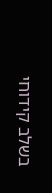בשלב קידוחי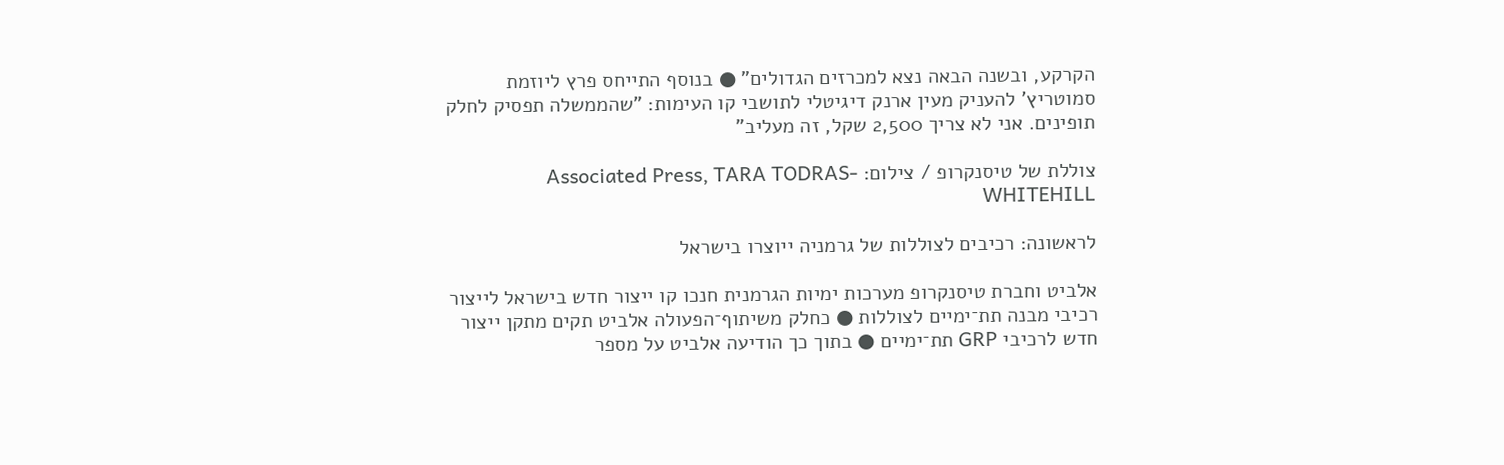הקרקע, ובשנה הבאה נצא למכרזים הגדולים" ● בנוסף התייחס פרץ ליוזמת סמוטריץ' להעניק מעין ארנק דיגיטלי לתושבי קו העימות: "שהממשלה תפסיק לחלק תופינים. אני לא צריך 2,500 שקל, זה מעליב"

צוללת של טיסנקרופ / צילום: Associated Press, TARA TODRAS-WHITEHILL

לראשונה: רכיבים לצוללות של גרמניה ייוצרו בישראל

אלביט וחברת טיסנקרופ מערכות ימיות הגרמנית חנכו קו ייצור חדש בישראל לייצור רכיבי מבנה תת־ימיים לצוללות ● כחלק משיתוף־הפעולה אלביט תקים מתקן ייצור חדש לרכיבי GRP תת־ימיים ● בתוך כך הודיעה אלביט על מספר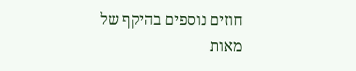חוזים נוספים בהיקף של מאות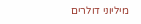מיליוני דולרים